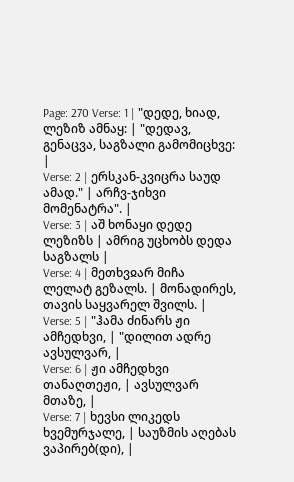Page: 270 Verse: 1 | "დედე, ხიად, ლეზიზ ამნაყ: | "დედავ, გენაცვა, საგზალი გამომიცხვე: |
Verse: 2 | ერსკან-კვიცრა საუდ ამად." | არჩვ-ჯიხვი მომენატრა". |
Verse: 3 | აშ ხონაყი დედე ლეზიზს | ამრიგ უცხობს დედა საგზალს |
Verse: 4 | მეთხვჲარ მიჩა ლელატ გეზალს. | მონადირეს, თავის საყვარელ შვილს. |
Verse: 5 | "ჰამა ძინარს ჟი ამჩედხვი, | "დილით ადრე ავსულვარ, |
Verse: 6 | ჟი ამჩედხვი თანაღთეჟი, | ავსულვარ მთაზე, |
Verse: 7 | ხევსი ლიკედს ხვემურჯალე, | საუზმის აღებას ვაპირებ(დი), |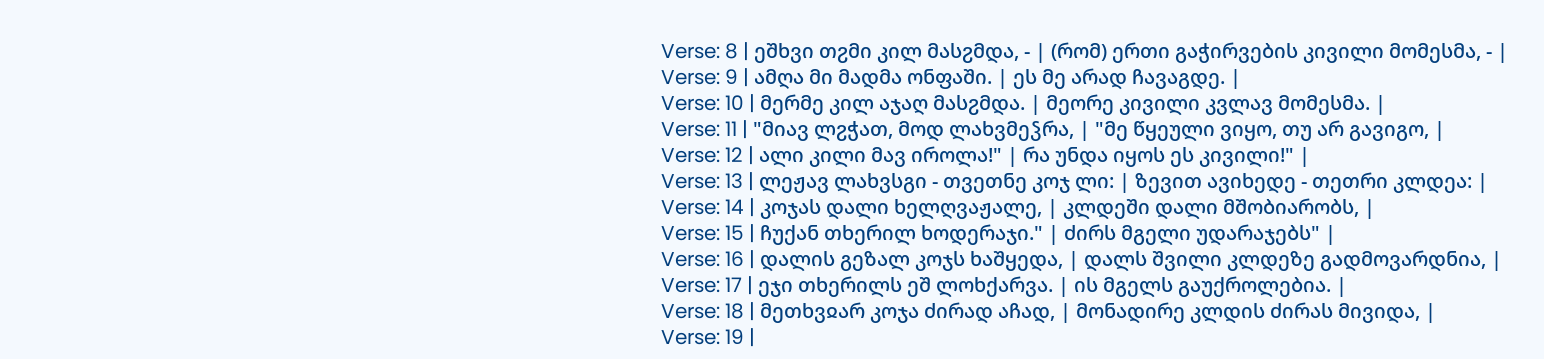Verse: 8 | ეშხვი თჷმი კილ მასჷმდა, - | (რომ) ერთი გაჭირვების კივილი მომესმა, - |
Verse: 9 | ამღა მი მადმა ონფაში. | ეს მე არად ჩავაგდე. |
Verse: 10 | მერმე კილ აჯაღ მასჷმდა. | მეორე კივილი კვლავ მომესმა. |
Verse: 11 | "მიავ ლჷჭათ, მოდ ლახვმეჴრა, | "მე წყეული ვიყო, თუ არ გავიგო, |
Verse: 12 | ალი კილი მავ იროლა!" | რა უნდა იყოს ეს კივილი!" |
Verse: 13 | ლეჟავ ლახვსგი - თვეთნე კოჯ ლი: | ზევით ავიხედე - თეთრი კლდეა: |
Verse: 14 | კოჯას დალი ხელღვაჟალე, | კლდეში დალი მშობიარობს, |
Verse: 15 | ჩუქან თხერილ ხოდერაჯი." | ძირს მგელი უდარაჯებს" |
Verse: 16 | დალის გეზალ კოჯს ხაშყედა, | დალს შვილი კლდეზე გადმოვარდნია, |
Verse: 17 | ეჯი თხერილს ეშ ლოხქარვა. | ის მგელს გაუქროლებია. |
Verse: 18 | მეთხვჲარ კოჯა ძირად აჩად, | მონადირე კლდის ძირას მივიდა, |
Verse: 19 |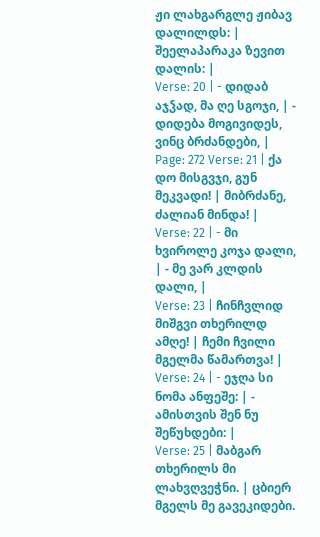ჟი ლახგარგლე ჟიბავ დალილდს: | შეელაპარაკა ზევით დალის: |
Verse: 20 | - დიდაბ აჯჴად, მა ღე სგოჯი, | - დიდება მოგივიდეს, ვინც ბრძანდები, |
Page: 272 Verse: 21 | ქა დო მისგვჯი, გუნ მეკვადი! | მიბრძანე, ძალიან მინდა! |
Verse: 22 | - მი ხვიროლე კოჯა დალი, | - მე ვარ კლდის დალი, |
Verse: 23 | ჩინჩვლიდ მიშგვი თხერილდ ამღე! | ჩემი ჩვილი მგელმა წამართვა! |
Verse: 24 | - ეჯღა სი ნომა ანფეშე: | - ამისთვის შენ ნუ შეწუხდები: |
Verse: 25 | მაბგარ თხერილს მი ლახვღვეჭნი. | ცბიერ მგელს მე გავეკიდები.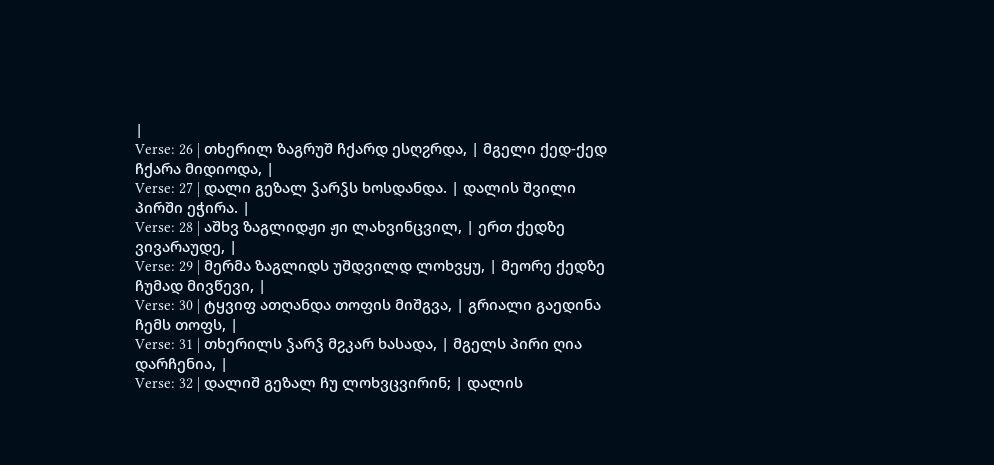|
Verse: 26 | თხერილ ზაგრუშ ჩქარდ ესღჷრდა, | მგელი ქედ-ქედ ჩქარა მიდიოდა, |
Verse: 27 | დალი გეზალ ჴარჴს ხოსდანდა. | დალის შვილი პირში ეჭირა. |
Verse: 28 | აშხვ ზაგლიდჟი ჟი ლახვინცვილ, | ერთ ქედზე ვივარაუდე, |
Verse: 29 | მერმა ზაგლიდს უშდვილდ ლოხვყუ, | მეორე ქედზე ჩუმად მივწევი, |
Verse: 30 | ტყვიფ ათღანდა თოფის მიშგვა, | გრიალი გაედინა ჩემს თოფს, |
Verse: 31 | თხერილს ჴარჴ მჷკარ ხასადა, | მგელს პირი ღია დარჩენია, |
Verse: 32 | დალიშ გეზალ ჩუ ლოხვცვირინ; | დალის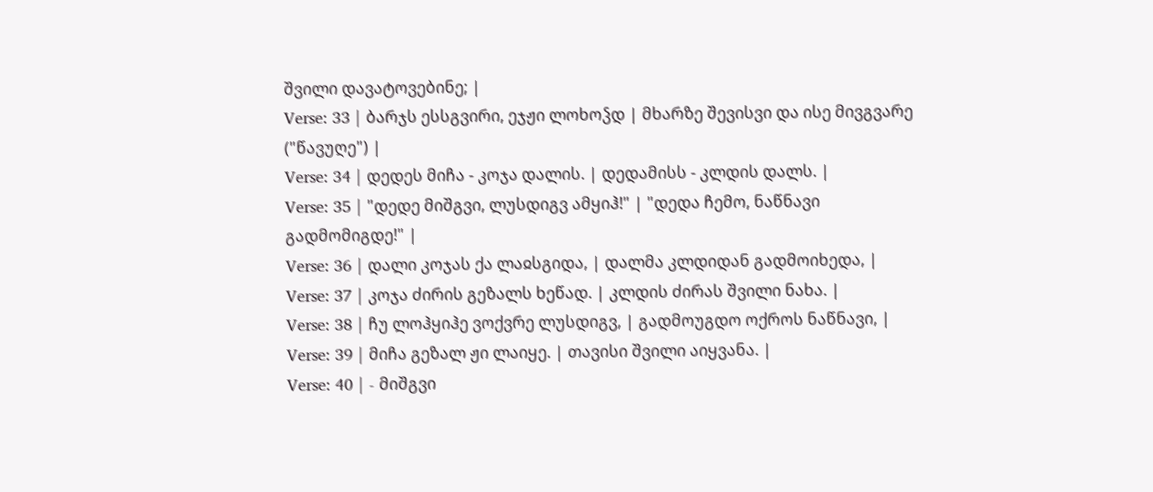შვილი დავატოვებინე; |
Verse: 33 | ბარჯს ესსგვირი, ეჯჟი ლოხოჴდ | მხარზე შევისვი და ისე მივგვარე ("წავუღე") |
Verse: 34 | დედეს მიჩა - კოჯა დალის. | დედამისს - კლდის დალს. |
Verse: 35 | "დედე მიშგვი, ლუსდიგვ ამყიჰ!" | "დედა ჩემო, ნაწნავი გადმომიგდე!" |
Verse: 36 | დალი კოჯას ქა ლაჲსგიდა, | დალმა კლდიდან გადმოიხედა, |
Verse: 37 | კოჯა ძირის გეზალს ხეწად. | კლდის ძირას შვილი ნახა. |
Verse: 38 | ჩუ ლოჰყიჰე ვოქვრე ლუსდიგვ, | გადმოუგდო ოქროს ნაწნავი, |
Verse: 39 | მიჩა გეზალ ჟი ლაიყე. | თავისი შვილი აიყვანა. |
Verse: 40 | - მიშგვი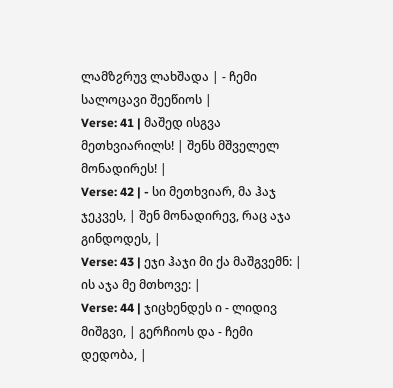ლამზჷრუვ ლახშადა | - ჩემი სალოცავი შეეწიოს |
Verse: 41 | მაშედ ისგვა მეთხვიარილს! | შენს მშველელ მონადირეს! |
Verse: 42 | - სი მეთხვიარ, მა ჰაჯ ჯეკვეს, | შენ მონადირევ, რაც აჯა გინდოდეს, |
Verse: 43 | ეჯი ჰაჯი მი ქა მაშგვემნ: | ის აჯა მე მთხოვე: |
Verse: 44 | ჯიცხენდეს ი - ლიდივ მიშგვი, | გერჩიოს და - ჩემი დედობა, |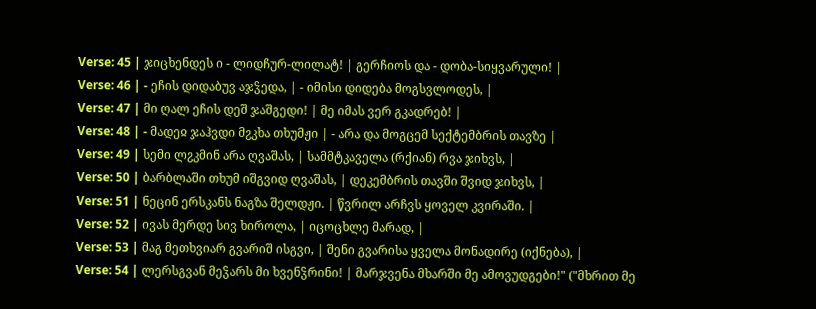Verse: 45 | ჯიცხენდეს ი - ლიდჩურ-ლილატ! | გერჩიოს და - დობა-სიყვარული! |
Verse: 46 | - ეჩის დიდაბუვ აჯჴედა, | - იმისი დიდება მოგსვლოდეს, |
Verse: 47 | მი ღალ ეჩის დეშ ჯაშგედი! | მე იმას ვერ გკადრებ! |
Verse: 48 | - მადეჲ ჯაჰვდი მჷკხა თხუმჟი | - არა და მოგცემ სექტემბრის თავზე |
Verse: 49 | სემი ლჷკმინ არა ღვაშას, | სამმტკაველა (რქიან) რვა ჯიხვს, |
Verse: 50 | ბარბლაში თხუმ იშგვიდ ღვაშას, | დეკემბრის თავში შვიდ ჯიხვს, |
Verse: 51 | ნეცინ ერსკანს ნაგზა შელდჟი. | წვრილ არჩვს ყოველ კვირაში. |
Verse: 52 | ივას მერდე სივ ხიროლა, | იცოცხლე მარად, |
Verse: 53 | მაგ მეთხვიარ გვარიშ ისგვი, | შენი გვარისა ყველა მონადირე (იქნება), |
Verse: 54 | ლერსგვან მეჴარს მი ხვენჴრინი! | მარჯვენა მხარში მე ამოვუდგები!" ("მხრით მე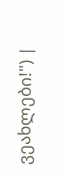ვეახლები!") |